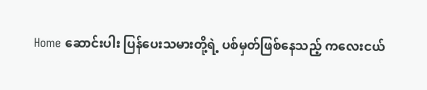Home ဆောင်းပါး ပြန်ပေးသမားတို့ရဲ့ ပစ်မှတ်ဖြစ်နေသည့် ကလေးငယ်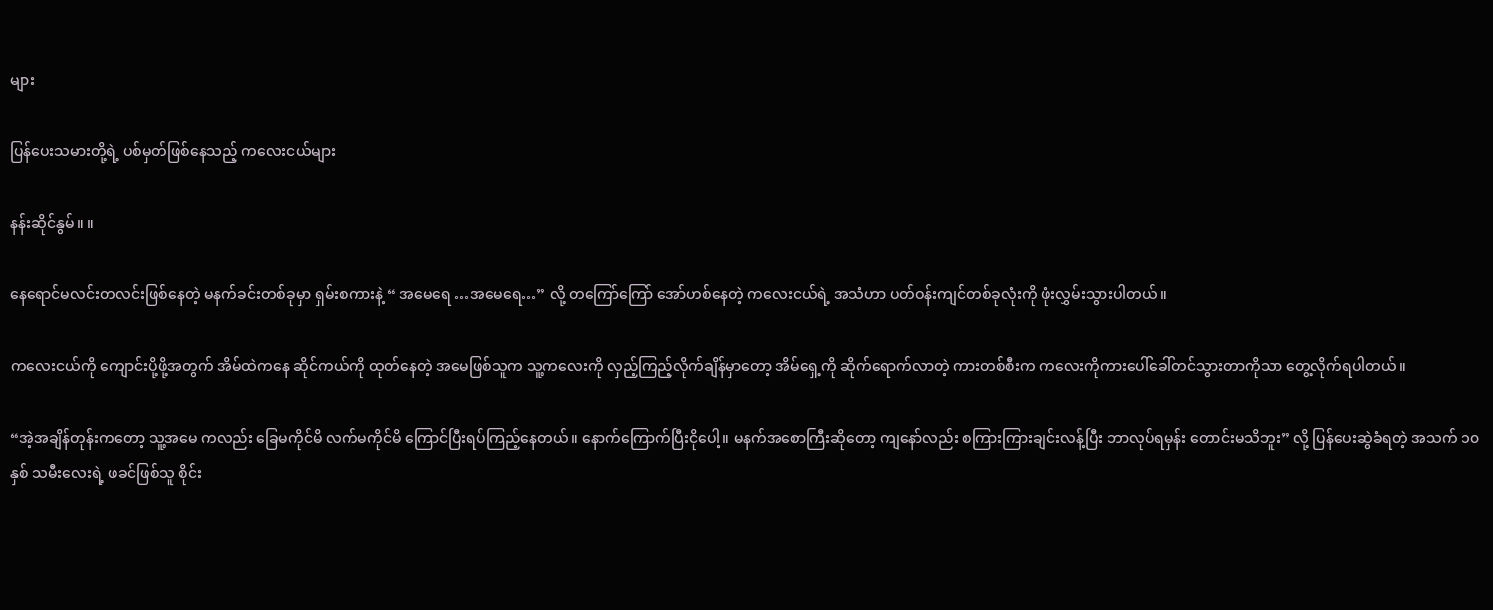များ

ပြန်ပေးသမားတို့ရဲ့ ပစ်မှတ်ဖြစ်နေသည့် ကလေးငယ်များ

နန်းဆိုင်နွမ်။ ။

နေရောင်မလင်းတလင်းဖြစ်နေတဲ့ မနက်ခင်းတစ်ခုမှာ ရှမ်းစကားနဲ့ “ အမေရေ …အမေရေ…” လို့ တကြော်ကြော် အော်ဟစ်နေတဲ့ ကလေးငယ်ရဲ့ အသံဟာ ပတ်ဝန်းကျင်တစ်ခုလုံးကို ဖုံးလွှမ်းသွားပါတယ်။

ကလေးငယ်ကို ကျောင်းပို့ဖို့အတွက် အိမ်ထဲကနေ ဆိုင်ကယ်ကို ထုတ်နေတဲ့ အမေဖြစ်သူက သူ့ကလေးကို လှည့်ကြည့်လိုက်ချိန်မှာတော့ အိမ်ရှေ့ကို ဆိုက်ရောက်လာတဲ့ ကားတစ်စီးက ကလေးကိုကားပေါ်ခေါ်တင်သွားတာကိုသာ တွေ့လိုက်ရပါတယ်။

“အဲ့အချိန်တုန်းကတော့ သူ့အမေ ကလည်း ခြေမကိုင်မိ လက်မကိုင်မိ ကြောင်ပြီးရပ်ကြည့်နေတယ်။ နောက်ကြောက်ပြီးငိုပေါ့။ မနက်အစောကြီးဆိုတော့ ကျနော်လည်း စကြားကြားချင်းလန့်ပြီး ဘာလုပ်ရမှန်း တောင်းမသိဘူး” လို့ ပြန်ပေးဆွဲခံရတဲ့ အသက် ၁၀နှစ် သမီးလေးရဲ့ ဖခင်ဖြစ်သူ စိုင်း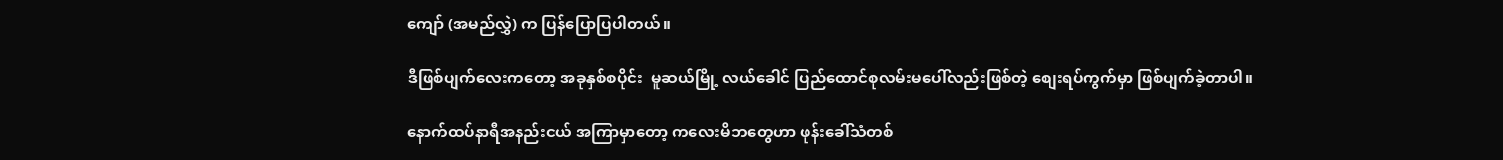ကျော် (အမည်လွှဲ) က ပြန်ပြောပြပါတယ်။

ဒီဖြစ်ပျက်လေးကတော့ အခုနှစ်စပိုင်း  မူဆယ်မြို့ လယ်ခေါင် ပြည်ထောင်စုလမ်းမပေါ်လည်းဖြစ်တဲ့ စျေးရပ်ကွက်မှာ ဖြစ်ပျက်ခဲ့တာပါ။

နောက်ထပ်နာရီအနည်းငယ် အကြာမှာတော့ ကလေးမိဘတွေဟာ ဖုန်းခေါ်သံတစ်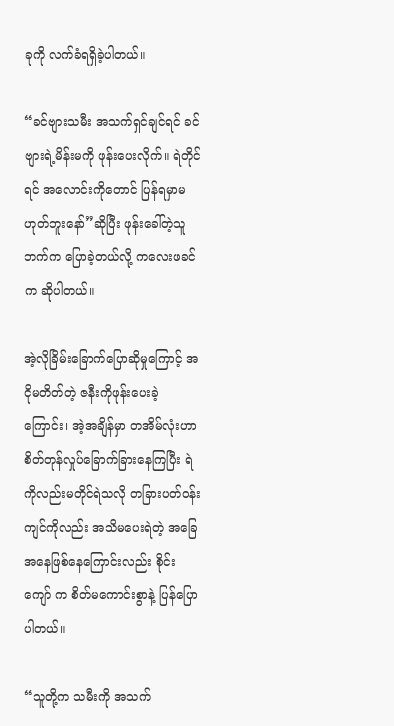ခုကို လက်ခံရရှိခဲ့ပါတယ်။

“ခင်ဗျားသမီး အသက်ရှင်ချင်ရင် ခင်ဗျားရဲ့မိန်းမကို ဖုန်းပေးလိုက်။ ရဲတိုင်ရင် အလောင်းကိုတောင် ပြန်ရမှာမဟုတ်ဘူးနော်”ဆိုပြီး ဖုန်းခေါ်တဲ့သူဘက်က ပြောခဲ့တယ်လို့ ကလေးဖခင်က ဆိုပါတယ်။

အဲ့လိုခြိမ်းခြောက်ပြောဆိုမှုကြောင့် အငိုမတိတ်တဲ့ ဇနီးကိုဖုန်းပေးခဲ့ကြောင်း၊ အဲ့အချိန်မှာ တအိမ်လုံးဟာ စိတ်တုန်လှုပ်ခြောက်ခြားနေကြပြီး ရဲကိုလည်းမတိုင်ရဲသလို တခြားပတ်ဝန်းကျင်ကိုလည်း အသိမပေးရဲတဲ့ အခြေအနေဖြစ်နေကြောင်းလည်း စိုင်းကျော် က စိတ်မကောင်းစွာနဲ့ ပြန်ပြောပါတယ်။

“သူတို့က သမီးကို အသက်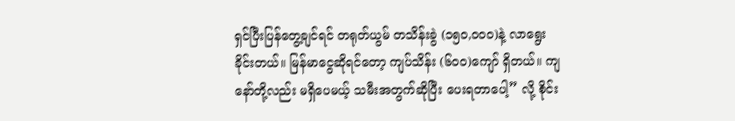ရှင်ပြီးပြန်တွေ့ချင်ရင် တရုတ်ယွမ် တသိန်းခွဲ (၁၅၀,၀၀၀)နဲ့ လာရွေးခိုင်းတယ်။ မြန်မာငွေဆိုရင်တော့ ကျပ်သိန်း (၆၀၀)ကျော် ရှိတယ်။ ကျနော်တို့လည်း မရှိပေမယ့် သမီးအတွက်ဆိုပြီး ပေးရတာပေါ့” လို့ စိုင်း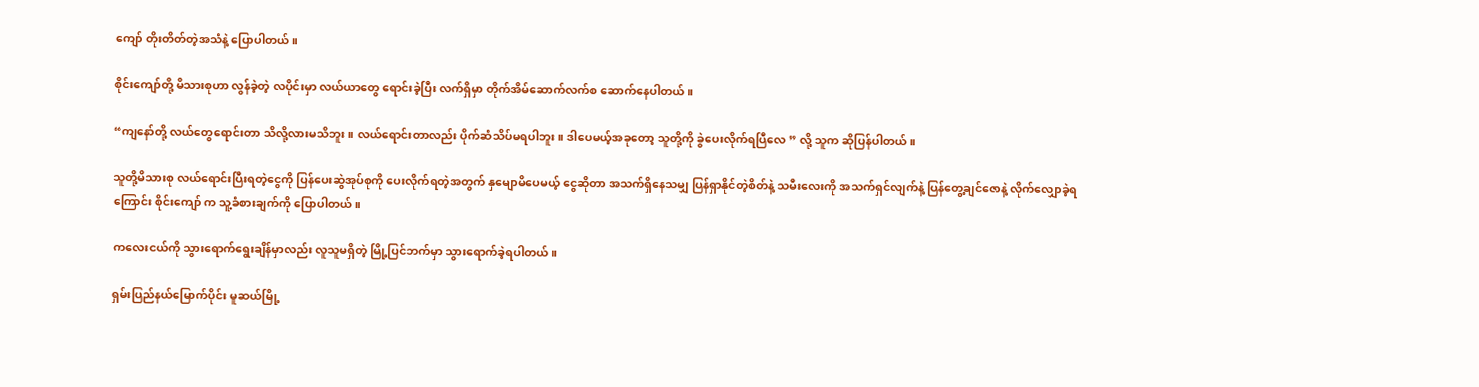ကျော် တိုးတိတ်တဲ့အသံနဲ့ ပြောပါတယ်။

စိုင်းကျော်တို့ မိသားစုဟာ လွန်ခဲ့တဲ့ လပိုင်းမှာ လယ်ယာတွေ ရောင်းခဲ့ပြီး လက်ရှိမှာ တိုက်အိမ်ဆောက်လက်စ ဆောက်နေပါတယ်။

“ကျနော်တို့ လယ်တွေရောင်းတာ သိလို့လားမသိဘူး။ လယ်ရောင်းတာလည်း ပိုက်ဆံသိပ်မရပါဘူး။ ဒါပေမယ့်အခုတော့ သူတို့ကို ခွဲပေးလိုက်ရပြီလေ ” လို့ သူက ဆိုပြန်ပါတယ်။

သူတို့မိသားစု လယ်ရောင်းပြီးရတဲ့ငွေကို ပြန်ပေးဆွဲအုပ်စုကို ပေးလိုက်ရတဲ့အတွက် နှမျောမိပေမယ့် ငွေဆိုတာ အသက်ရှိနေသမျှ ပြန်ရှာနိုင်တဲ့စိတ်နဲ့ သမီးလေးကို အသက်ရှင်လျက်နဲ့ ပြန်တွေ့ချင်ဇောနဲ့ လိုက်လျှောခဲ့ရကြောင်း စိုင်းကျော် က သူ့ခံစားချက်ကို ပြောပါတယ်။

ကလေးငယ်ကို သွားရောက်ရွေးချိန်မှာလည်း လူသူမရှိတဲ့ မြို့ပြင်ဘက်မှာ သွားရောက်ခဲ့ရပါတယ်။

ရှမ်းပြည်နယ်မြောက်ပိုင်း မူဆယ်မြို့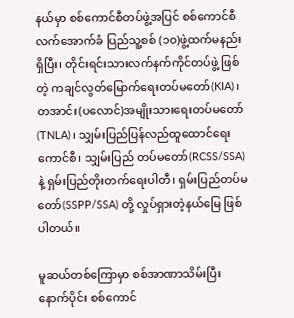နယ်မှာ စစ်ကောင်စီတပ်ဖွဲ့အပြင် စစ်ကောင်စီလက်အောက်ခံ ပြည်သူ့စစ် (၁၀)ဖွဲ့ထက်မနည်းရှိပြီး၊ တိုင်းရင်းသားလက်နက်ကိုင်တပ်ဖွဲ့ ဖြစ်တဲ့ ကချင်လွတ်မြောက်ရေးတပ်မတော်(KIA)၊ တအာင်း(ပလောင်)အမျိုးသားရေးတပ်မတော်(TNLA)၊ သျှမ်းပြည်ပြန်လည်ထူထောင်ရေးကောင်စီ၊ သျှမ်းပြည် တပ်မတော်(RCSS/SSA) နဲ့ ရှမ်းပြည်တိုးတက်ရေးပါတီ၊ ရှမ်းပြည်တပ်မတော်(SSPP/SSA) တို့ လှုပ်ရှားတဲ့နယ်မြေ ဖြစ်ပါတယ်။

မူဆယ်တစ်ကြောမှာ စစ်အာဏာသိမ်းပြီးနောက်ပိုင်း စစ်ကောင်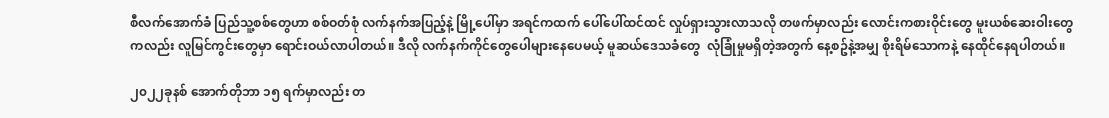စီလက်အောက်ခံ ပြည်သူ့စစ်တွေဟာ စစ်ဝတ်စုံ လက်နက်အပြည့်နဲ့ မြို့ပေါ်မှာ အရင်ကထက် ပေါ်ပေါ်ထင်ထင် လှုပ်ရှားသွားလာသလို တဖက်မှာလည်း လောင်းကစားဝိုင်းတွေ မူးယစ်ဆေးဝါးတွေကလည်း လူမြင်ကွင်းတွေမှာ ရောင်းဝယ်လာပါတယ်။ ဒီလို လက်နက်ကိုင်တွေပေါများနေပေမယ့် မူဆယ်ဒေသခံတွေ  လုံခြုံမှုမရှိတဲ့အတွက် နေ့စဥ်နဲ့အမျှ စိုးရိမ်သောကနဲ့ နေထိုင်နေရပါတယ်။

၂၀၂၂ခုနစ် အောက်တိုဘာ ၁၅ ရက်မှာလည်း တ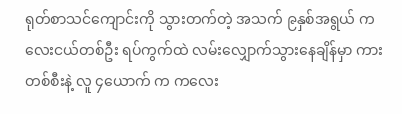ရုတ်စာသင်ကျောင်းကို သွားတက်တဲ့ အသက် ၉နှစ်အရွယ် ကလေးငယ်တစ်ဦး ရပ်ကွက်ထဲ လမ်းလျှောက်သွားနေချိန်မှာ ကားတစ်စီးနဲ့ လူ ၄ယောက် က ကလေး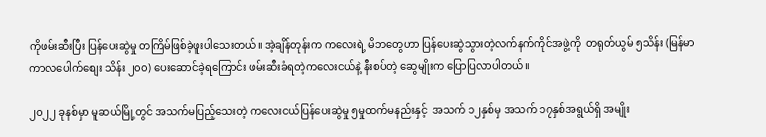ကိုဖမ်းဆီးပြီး ပြန်ပေးဆွဲမှု တကြိမ်ဖြစ်ခဲ့ဖူးပါသေးတယ်။ အဲ့ချိန်တုန်းက ကလေးရဲ့ မိဘတွေဟာ ပြန်ပေးဆွဲသွားတဲ့လက်နက်ကိုင်အဖွဲ့ကို  တရုတ်ယွမ် ၅သိန်း (မြန်မာကာလပေါက်စျေး သိန်း ၂၀၀) ပေးဆောင်ခဲ့ရကြောင်း ဖမ်းဆီးခံရတဲ့ကလေးငယ်နဲ့ နီးစပ်တဲ့ ဆွေမျိုးက ပြောပြလာပါတယ်။

၂၀၂၂ ခုနစ်မှာ မူဆယ်မြို့တွင် အသက်မပြည့်သေးတဲ့ ကလေးငယ်ပြန်ပေးဆွဲမှု ၅မှုထက်မနည်းနှင့်  အသက် ၁၂နှစ်မှ အသက် ၁၇နှစ်အရွယ်ရှိ အမျိုး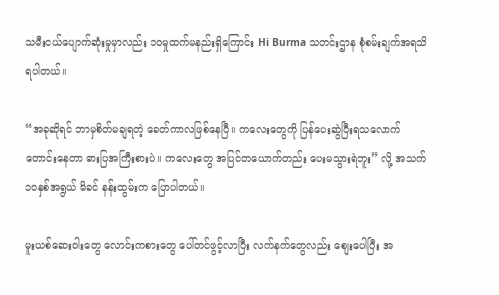သမီးငယ်ပျောက်ဆုံးမှုမှာလည်း ၁၀မှုထက်မနည်းရှိကြောင်း Hi Burma သတင်းဌာန စုံစမ်းချက်အရသိရပါတယ်။

“အခုဆိုရင် ဘာမှစိတ်မချရတဲ့ ခေတ်ကာလဖြစ်နေပြီ။ ကလေးတွေကို ပြန်ပေးဆွဲပြီးရသလောက် တောင်းနေတာ ဓားပြအကြီးစားပဲ။ ကလေးတွေ အပြင်တယောက်တည်း ပေးမသွားရဲဘူး” လို့ အသက် ၁၀နှစ်အရွယ် မိခင် နန်းထွမ်းက ပြောပါတယ်။

မူးယစ်ဆေးဝါးတွေ လောင်းကစားတွေ ပေါ်တင်ဖွင့်လာပြီး လက်နက်တွေလည်း စျေးပေါပြီး အ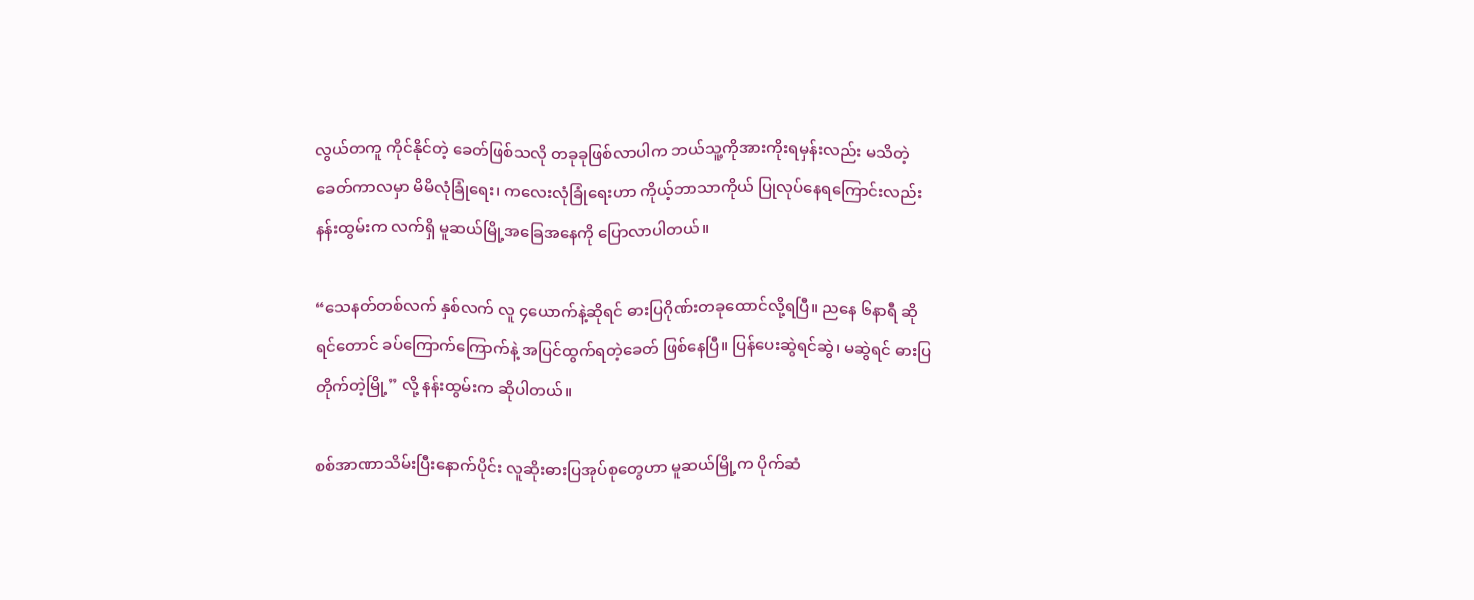လွယ်တကူ ကိုင်နိုင်တဲ့ ခေတ်ဖြစ်သလို တခုခုဖြစ်လာပါက ဘယ်သူ့ကိုအားကိုးရမှန်းလည်း မသိတဲ့ခေတ်ကာလမှာ မိမိလုံခြုံရေး၊ ကလေးလုံခြုံရေးဟာ ကိုယ့်ဘာသာကိုယ် ပြုလုပ်နေရကြောင်းလည်း နန်းထွမ်းက လက်ရှိ မူဆယ်မြို့အခြေအနေကို ပြောလာပါတယ်။

“သေနတ်တစ်လက် နှစ်လက် လူ ၄ယောက်နဲ့ဆိုရင် ဓားပြဂိုဏ်းတခုထောင်လို့ရပြီ။ ညနေ ၆နာရီ ဆိုရင်တောင် ခပ်ကြောက်ကြောက်နဲ့ အပြင်ထွက်ရတဲ့ခေတ် ဖြစ်နေပြီ။ ပြန်ပေးဆွဲရင်ဆွဲ၊ မဆွဲရင် ဓားပြတိုက်တဲ့မြို့” လို့ နန်းထွမ်းက ဆိုပါတယ်။

စစ်အာဏာသိမ်းပြီးနောက်ပိုင်း လူဆိုးဓားပြအုပ်စုတွေဟာ မူဆယ်မြို့က ပိုက်ဆံ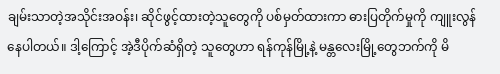ချမ်းသာတဲ့အသိုင်းအဝန်း၊ ဆိုင်ဖွင့်ထားတဲ့သူတွေကို ပစ်မှတ်ထားကာ ဓားပြတိုက်မှုကို ကျူးလွန်နေပါတယ်။ ဒါ့ကြောင့် အဲ့ဒီပိုက်ဆံရှိတဲ့ သူတွေဟာ ရန်ကုန်မြို့နဲ့ မန္တလေးမြို့တွေဘက်ကို မိ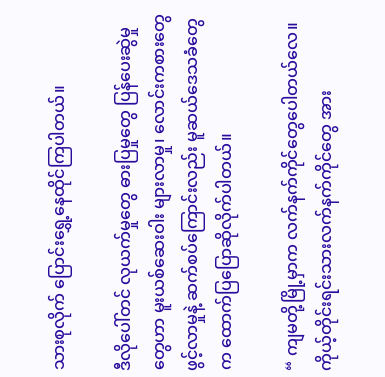သားစုလိုက် ပြောင်းရွှေ့နေထိုင်ကြပါတယ်။

ဒီလိုပေါ်တင် လုယက်မှုတွေ ဓားပြမှုတွေ ပြန်ပေးဆွဲမှုတွေဟာ မူးယစ်ဆေးဝါး များလာမှု၊ လောင်းကစားတွေဖွင့်လာမှုနဲ့ ဆက်စပ်ကြောင်းလည်း မူဆယ်ဒေသခံတွေက ထောက်ပြပြောဆိုလိုက်ပါတယ်။

“ ကျမတို့မြို့မှာက လက်နက်ကိုင်တွေပေါတယ်လေ။ ကိုယ့်တိုင်းရင်းသားလက်နက်ကိုင်တွေ အား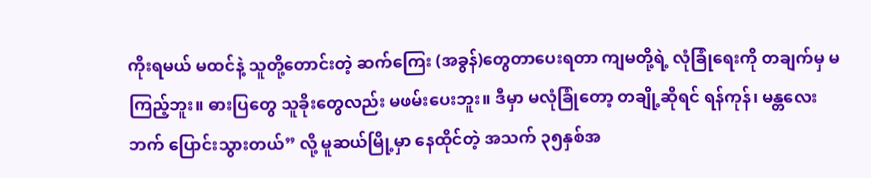ကိုးရမယ် မထင်နဲ့ သူတို့တောင်းတဲ့ ဆက်ကြေး (အခွန်)တွေတာပေးရတာ ကျမတို့ရဲ့ လုံခြုံရေးကို တချက်မှ မကြည့်ဘူး။ ဓားပြတွေ သူခိုးတွေလည်း မဖမ်းပေးဘူး။ ဒီမှာ မလုံခြုံတော့ တချို့ဆိုရင် ရန်ကုန်၊ မန္တလေးဘက် ပြောင်းသွားတယ်” လို့ မူဆယ်မြို့မှာ နေထိုင်တဲ့ အသက် ၃၅နှစ်အ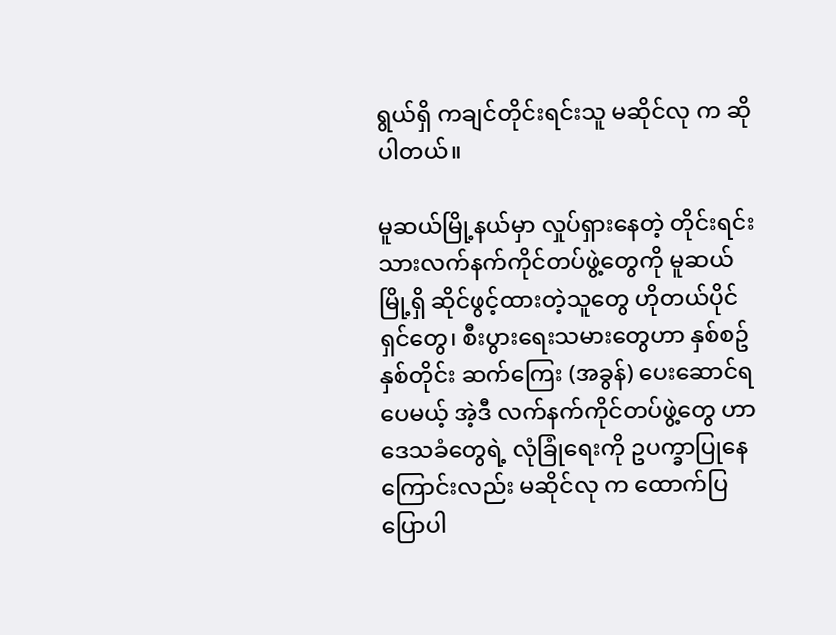ရွယ်ရှိ ကချင်တိုင်းရင်းသူ မဆိုင်လု က ဆိုပါတယ်။

မူဆယ်မြို့နယ်မှာ လှုပ်ရှားနေတဲ့ တိုင်းရင်းသားလက်နက်ကိုင်တပ်ဖွဲ့တွေကို မူဆယ်မြို့ရှိ ဆိုင်ဖွင့်ထားတဲ့သူတွေ ဟိုတယ်ပိုင်ရှင်တွေ၊ စီးပွားရေးသမားတွေဟာ နှစ်စဥ်နှစ်တိုင်း ဆက်ကြေး (အခွန်) ပေးဆောင်ရပေမယ့် အဲ့ဒီ လက်နက်ကိုင်တပ်ဖွဲ့တွေ ဟာ ဒေသခံတွေရဲ့ လုံခြုံရေးကို ဥပက္ခာပြုနေကြောင်းလည်း မဆိုင်လု က ထောက်ပြပြောပါ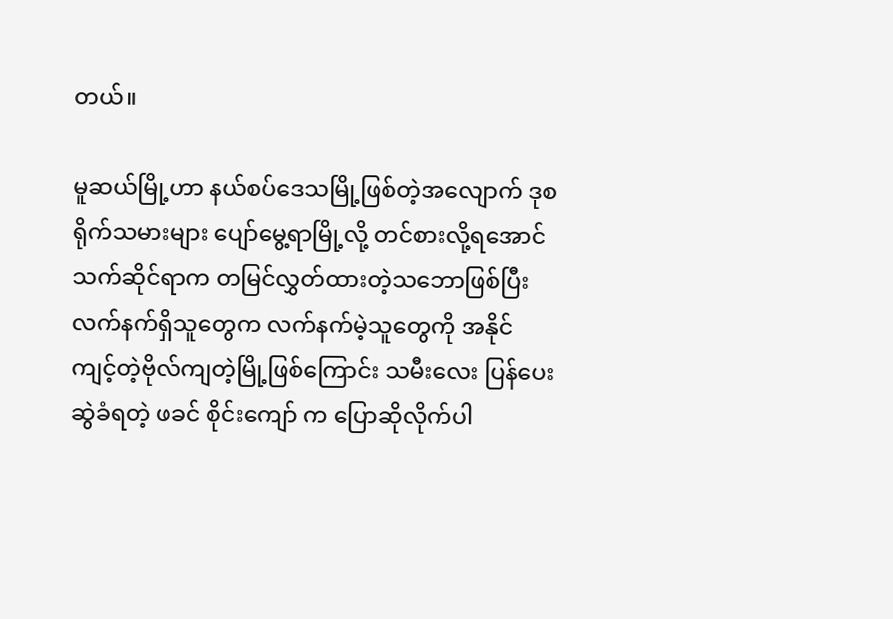တယ်။

မူဆယ်မြို့ဟာ နယ်စပ်ဒေသမြို့ဖြစ်တဲ့အလျောက် ဒုစရိုက်သမားများ ပျော်မွေ့ရာမြို့လို့ တင်စားလို့ရအောင် သက်ဆိုင်ရာက တမြင်လွှတ်ထားတဲ့သဘောဖြစ်ပြီး လက်နက်ရှိသူတွေက လက်နက်မဲ့သူတွေကို အနိုင်ကျင့်တဲ့ဗိုလ်ကျတဲ့မြို့ဖြစ်ကြောင်း သမီးလေး ပြန်ပေးဆွဲခံရတဲ့ ဖခင် စိုင်းကျော် က ပြောဆိုလိုက်ပါ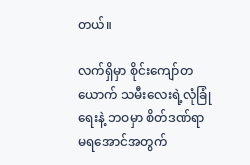တယ်။

လက်ရှိမှာ စိုင်းကျော်တယောက် သမီးလေးရဲ့လုံခြုံရေးနဲ့ ဘဝမှာ စိတ်ဒဏ်ရာမရအောင်အတွက်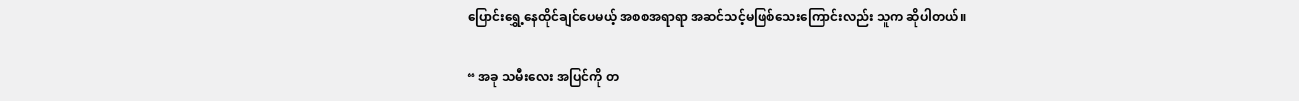ပြောင်းရွှေ့နေထိုင်ချင်ပေမယ့် အစစအရာရာ အဆင်သင့်မဖြစ်သေးကြောင်းလည်း သူက ဆိုပါတယ်။

“ အခု သမီးလေး အပြင်ကို တ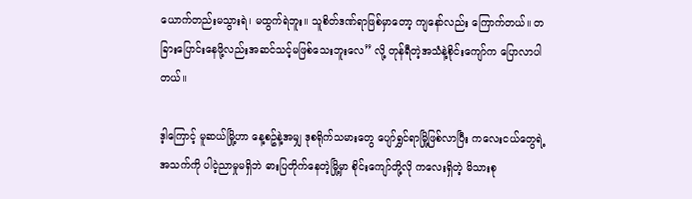ယောက်တည်းမသွားရဲ၊ မထွက်ရဲဘူး။ သူစိတ်ဒဏ်ရာဖြစ်မှာတော့ ကျနော်လည်း ကြောက်တယ်။ တခြားပြောင်းနေဖို့လည်းအဆင်သင့်မဖြစ်သေးဘူးလေ” လို့ တုန်ရီတဲ့အသံနဲ့စိုင်းကျော်က ပြောလာပါတယ်။

ဒ့ါကြောင့် မူဆယ်မြို့ဟာ နေ့စဥ်နဲ့အမျှ ဒုစရိုက်သမားတွေ ပျော်ရွှင်ရာမြို့ဖြစ်လာပြီး ကလေးငယ်တွေရဲ့ အသက်ကို ပါငဲ့ညာမှုမရှိဘဲ ဓားပြတိုက်နေတဲ့မြို့မှာ စိုင်းကျော်တို့လို ကလေးရှိတဲ့ မိသားစု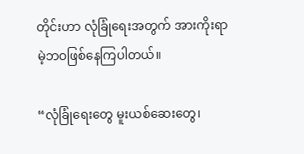တိုင်းဟာ လုံခြုံရေးအတွက် အားကိုးရာမဲ့ဘဝဖြစ်နေကြပါတယ်။

“လုံခြုံရေးတွေ မူးယစ်ဆေးတွေ၊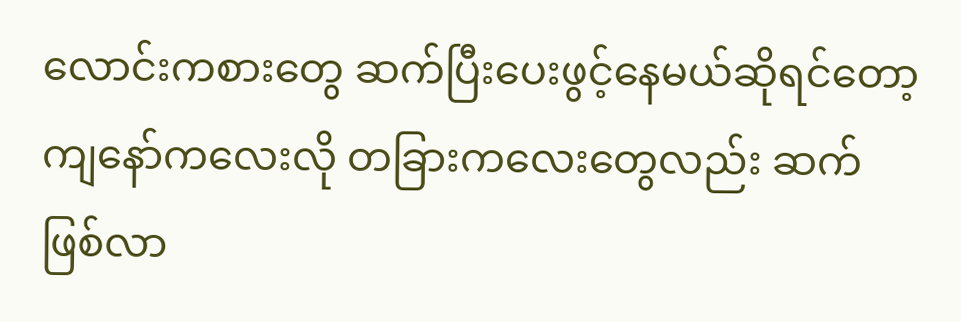လောင်းကစားတွေ ဆက်ပြီးပေးဖွင့်နေမယ်ဆိုရင်တော့ ကျနော်ကလေးလို တခြားကလေးတွေလည်း ဆက်ဖြစ်လာ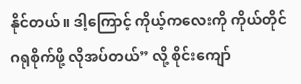နိုင်တယ်။ ဒါ့ကြောင့် ကိုယ့်ကလေးကို ကိုယ်တိုင်ဂရုစိုက်ဖို့ လိုအပ်တယ်” လို့ စိုင်းကျော်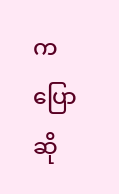က ပြောဆို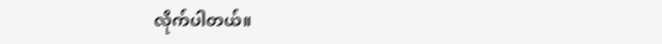လိုက်ပါတယ်။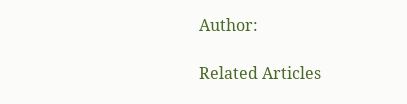Author:

Related Articles